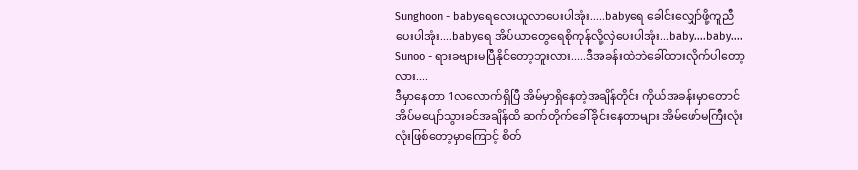Sunghoon - babyရေလေးယူလာပေးပါအုံး.....babyရေ ခေါင်းလျှော်ဖို့ကူညီပေးပါအုံး....babyရေ အိပ်ယာတွေရေစိုကုန်လို့လှဲပေးပါအုံး...baby....baby....
Sunoo - ရားခဗျားမပြီနိုင်တော့ဘူးလား.....ဒီအခန်းထဲဘဲခေါ်ထားလိုက်ပါတော့လား....
ဒီမှာနေတာ 1လလောက်ရှိပြီ အိမ်မှာရှိနေတဲ့အချိန်တိုင်း ကိုယ်အခန်းမှာတောင် အိပ်မပျော်သွားခင်အချိန်ထိ ဆက်တိုက်ခေါ်ခိုင်းနေတာများ အိမ်ဖော်မကြီးလုံးလုံးဖြစ်တော့မှာကြောင့် စိတ်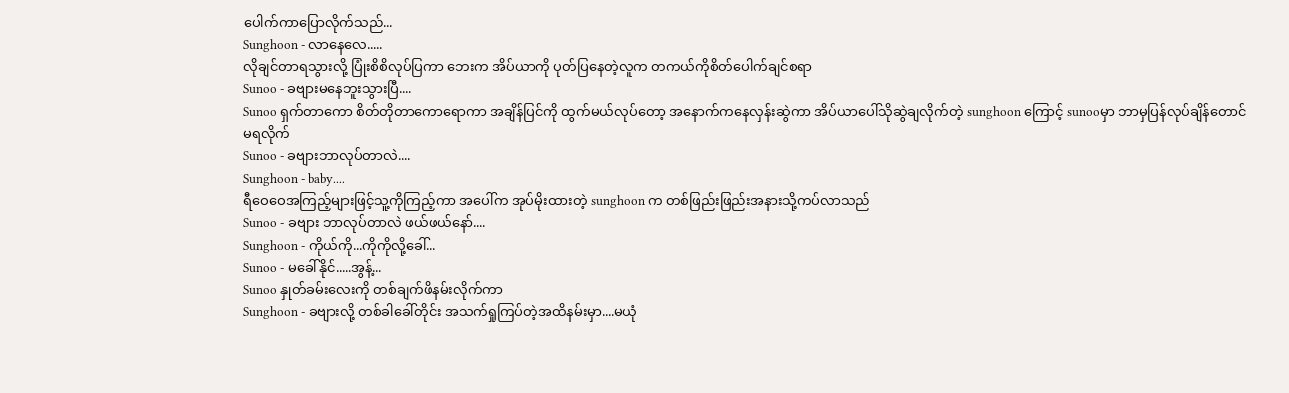ပေါက်ကာပြောလိုက်သည်...
Sunghoon - လာနေလေ.....
လိုချင်တာရသွားလို့ ပြုံးစိစိလုပ်ပြကာ ဘေးက အိပ်ယာကို ပုတ်ပြနေတဲ့လူက တကယ်ကိုစိတ်ပေါက်ချင်စရာ
Sunoo - ခဗျားမနေဘူးသွားပြီ....
Sunoo ရှက်တာကော စိတ်တိုတာကောရောကာ အချိန်ပြင်ကို ထွက်မယ်လုပ်တော့ အနောက်ကနေလှန်းဆွဲကာ အိပ်ယာပေါ်သိုဆွဲချလိုက်တဲ့ sunghoon ကြောင့် sunooမှာ ဘာမှပြန်လုပ်ချိန်တောင်မရလိုက်
Sunoo - ခဗျားဘာလုပ်တာလဲ....
Sunghoon - baby....
ရီဝေဝေအကြည့်များဖြင့်သူ့ကိုကြည့်ကာ အပေါ်က အုပ်မိုးထားတဲ့ sunghoon က တစ်ဖြည်းဖြည်းအနားသို့ကပ်လာသည်
Sunoo - ခဗျား ဘာလုပ်တာလဲ ဖယ်ဖယ်နော်....
Sunghoon - ကိုယ်ကို...ကိုကိုလို့ခေါ်...
Sunoo - မခေါ်နိုင်.....အွန့်...
Sunoo နှုတ်ခမ်းလေးကို တစ်ချက်ဖိနမ်းလိုက်ကာ
Sunghoon - ခဗျားလို့ တစ်ခါခေါ်တိုင်း အသက်ရှုကြပ်တဲ့အထိနမ်းမှာ....မယုံ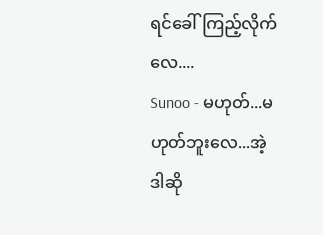ရင်ခေါ်ကြည့်လိုက်လေ....
Sunoo - မဟုတ်...မဟုတ်ဘူးလေ...အဲ့ဒါဆို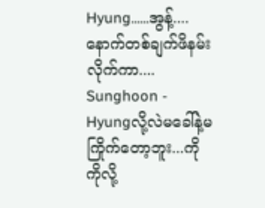Hyung......အွန့်....
နောက်တစ်ချက်ဖိနမ်းလိုက်ကာ....
Sunghoon - Hyungလို့လဲမခေါ်နဲ့မကြိုက်တော့ဘူး...ကိုကိုလို့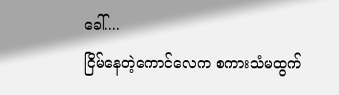ခေါ်....
ငြိမ်နေတဲ့ကောင်လေက စကားသံမထွက်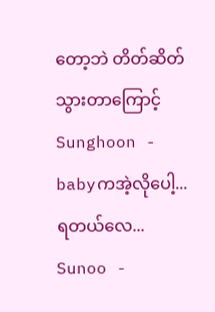တော့ဘဲ တိတ်ဆိတ်သွားတာကြောင့်
Sunghoon - babyကအဲ့လိုပေါ့...ရတယ်လေ...
Sunoo -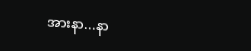အားနာ...နာ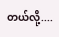တယ်လို့....